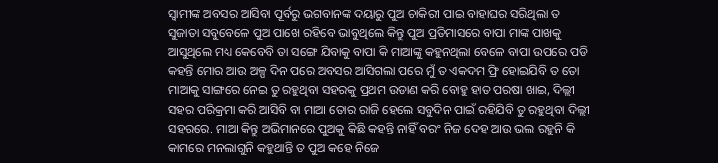ସ୍ୱାମୀଙ୍କ ଅବସର ଆସିବା ପୂର୍ବରୁ ଭଗବାନଙ୍କ ଦୟାରୁ ପୁଅ ଚାକିରୀ ପାଇ ବାହାଘର ସରିଥିଲା ତ ସୁଜାତା ସବୁବେଳେ ପୁଅ ପାଖେ ରହିବେ ଭାବୁଥିଲେ କିନ୍ତୁ ପୁଅ ପ୍ରତିମାସରେ ବାପା ମାଙ୍କ ପାଖକୁ ଆସୁଥିଲେ ମଧ୍ୟ କେବେବି ତା ସଙ୍ଗେ ଯିବାକୁ ବାପା କି ମାଆଙ୍କୁ କହୁନଥିଲା ବେଳେ ବାପା ଉପରେ ପଡି କହନ୍ତି ମୋର ଆଉ ଅଳ୍ପ ଦିନ ପରେ ଅବସର ଆସିଗଲା ପରେ ମୁଁ ତ ଏକଦମ ଫ୍ରି ହୋଇଯିବି ତ ତୋ ମାଆକୁ ସାଙ୍ଗରେ ନେଇ ତୁ ରହୁଥିବା ସହରକୁ ପ୍ରଥମ ଉଡାଣ କରି ବୋହୁ ହାତ ପରଷା ଖାଇ, ଦିଲ୍ଲୀ ସହର ପରିକ୍ରମା କରି ଆସିବି ବା ମାଆ ତୋର ରାଜି ହେଲେ ସବୁଦିନ ପାଇଁ ରହିଯିବି ତୁ ରହୁଥିବା ଦିଲ୍ଲୀ ସହରରେ. ମାଆ କିନ୍ତୁ ଅଭିମାନରେ ପୁଅକୁ କିଛି କହନ୍ତି ନାହିଁ ବରଂ ନିଜ ଦେହ ଆଉ ଭଲ ରହୁନି କି କାମରେ ମନଲାଗୁନି କହୁଥାନ୍ତି ତ ପୁଅ କହେ ନିଜେ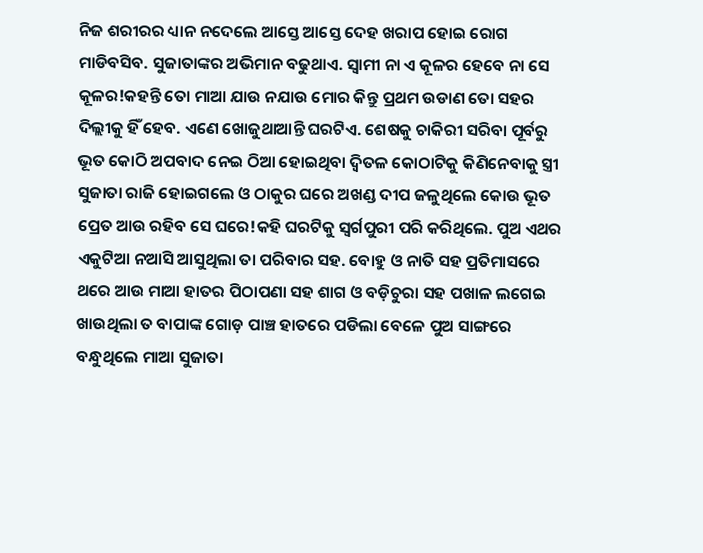ନିଜ ଶରୀରର ଧ୍ୟାନ ନଦେଲେ ଆସ୍ତେ ଆସ୍ତେ ଦେହ ଖରାପ ହୋଇ ରୋଗ ମାଡିବସିବ. ସୁଜାତାଙ୍କର ଅଭିମାନ ବଢୁଥାଏ. ସ୍ୱାମୀ ନା ଏ କୂଳର ହେବେ ନା ସେ କୂଳର!କହନ୍ତି ତୋ ମାଆ ଯାଉ ନଯାଉ ମୋର କିନ୍ତୁ ପ୍ରଥମ ଉଡାଣ ତୋ ସହର ଦିଲ୍ଲୀକୁ ହିଁ ହେବ. ଏଣେ ଖୋଜୁଥାଆନ୍ତି ଘରଟିଏ. ଶେଷକୁ ଚାକିରୀ ସରିବା ପୂର୍ବରୁ ଭୂତ କୋଠି ଅପବାଦ ନେଇ ଠିଆ ହୋଇଥିବା ଦ୍ବିତଳ କୋଠାଟିକୁ କିଣିନେବାକୁ ସ୍ତ୍ରୀ ସୁଜାତା ରାଜି ହୋଇଗଲେ ଓ ଠାକୁର ଘରେ ଅଖଣ୍ଡ ଦୀପ ଜଳୁଥିଲେ କୋଉ ଭୂତ ପ୍ରେତ ଆଉ ରହିବ ସେ ଘରେ!କହି ଘରଟିକୁ ସ୍ବର୍ଗପୁରୀ ପରି କରିଥିଲେ. ପୁଅ ଏଥର ଏକୁଟିଆ ନଆସି ଆସୁଥିଲା ତା ପରିବାର ସହ. ବୋହୁ ଓ ନାତି ସହ ପ୍ରତିମାସରେ ଥରେ ଆଉ ମାଆ ହାତର ପିଠାପଣା ସହ ଶାଗ ଓ ବଡ଼ିଚୁରା ସହ ପଖାଳ ଲଗେଇ ଖାଉଥିଲା ତ ବାପାଙ୍କ ଗୋଡ଼ ପାଞ୍ଚ ହାତରେ ପଡିଲା ବେଳେ ପୁଅ ସାଙ୍ଗରେ ବନ୍ଧୁଥିଲେ ମାଆ ସୁଜାତା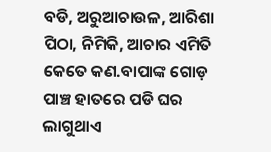ବଡି, ଅରୁଆଚାଉଳ, ଆରିଶା ପିଠା, ନିମିକି, ଆଚାର ଏମିତି କେତେ କଣ.ବାପାଙ୍କ ଗୋଡ଼ ପାଞ୍ଚ ହାତରେ ପଡି ଘର ଲାଗୁଥାଏ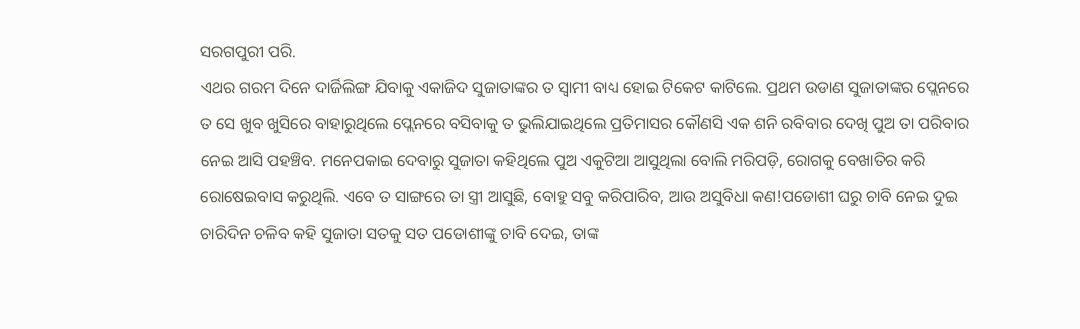ସରଗପୁରୀ ପରି.
ଏଥର ଗରମ ଦିନେ ଦାର୍ଜିଲିଙ୍ଗ ଯିବାକୁ ଏକାଜିଦ ସୁଜାତାଙ୍କର ତ ସ୍ୱାମୀ ବାଧ୍ୟ ହୋଇ ଟିକେଟ କାଟିଲେ. ପ୍ରଥମ ଉଡାଣ ସୁଜାତାଙ୍କର ପ୍ଲେନରେ ତ ସେ ଖୁବ ଖୁସିରେ ବାହାରୁଥିଲେ ପ୍ଲେନରେ ବସିବାକୁ ତ ଭୁଲିଯାଇଥିଲେ ପ୍ରତିମାସର କୌଣସି ଏକ ଶନି ରବିବାର ଦେଖି ପୁଅ ତା ପରିବାର ନେଇ ଆସି ପହଞ୍ଚିବ. ମନେପକାଇ ଦେବାରୁ ସୁଜାତା କହିଥିଲେ ପୁଅ ଏକୁଟିଆ ଆସୁଥିଲା ବୋଲି ମରିପଡ଼ି, ରୋଗକୁ ବେଖାତିର କରି ରୋଷେଇବାସ କରୁଥିଲି. ଏବେ ତ ସାଙ୍ଗରେ ତା ସ୍ତ୍ରୀ ଆସୁଛି, ବୋହୁ ସବୁ କରିପାରିବ, ଆଉ ଅସୁବିଧା କଣ!ପଡୋଶୀ ଘରୁ ଚାବି ନେଇ ଦୁଇ ଚାରିଦିନ ଚଳିବ କହି ସୁଜାତା ସତକୁ ସତ ପଡୋଶୀଙ୍କୁ ଚାବି ଦେଇ, ତାଙ୍କ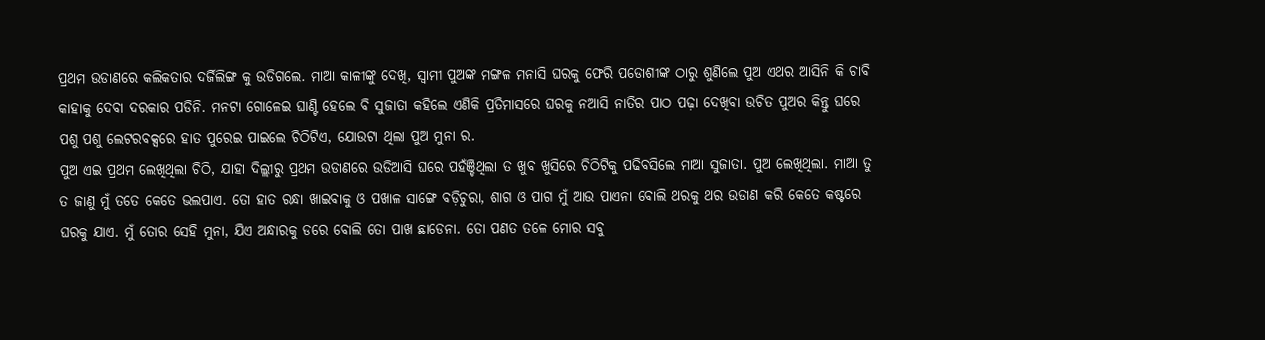ପ୍ରଥମ ଉଡାଣରେ କଲିକତାର ଦର୍ଜିଲିଙ୍ଗ କୁ ଉଡିଗଲେ. ମାଆ କାଳୀଙ୍କୁ ଦେଖି, ସ୍ୱାମୀ ପୁଅଙ୍କ ମଙ୍ଗଳ ମନାସି ଘରକୁ ଫେରି ପଡୋଶୀଙ୍କ ଠାରୁ ଶୁଣିଲେ ପୁଅ ଏଥର ଆସିନି କି ଚାବି କାହାକୁ ଦେବା ଦରକାର ପଡିନି. ମନଟା ଗୋଳେଇ ଘାଣ୍ଟି ହେଲେ ବି ସୁଜାତା କହିଲେ ଏଣିକି ପ୍ରତିମାସରେ ଘରକୁ ନଆସି ନାତିର ପାଠ ପଢ଼ା ଦେଖିବା ଉଚିତ ପୁଅର କିନ୍ତୁ ଘରେ ପଶୁ ପଶୁ ଲେଟରବକ୍ସରେ ହାତ ପୁରେଇ ପାଇଲେ ଚିଠିଟିଏ, ଯୋଉଟା ଥିଲା ପୁଅ ମୁନା ର.
ପୁଅ ଏଇ ପ୍ରଥମ ଲେଖିଥିଲା ଚିଠି, ଯାହା ଦିଲ୍ଲୀରୁ ପ୍ରଥମ ଉଡାଣରେ ଉଡିଆସି ଘରେ ପହଁଞ୍ଚିଥିଲା ତ ଖୁବ ଖୁସିରେ ଚିଠିଟିକୁ ପଢିବସିଲେ ମାଆ ସୁଜାତା. ପୁଅ ଲେଖିଥିଲା. ମାଆ ତୁ ତ ଜାଣୁ ମୁଁ ତତେ କେତେ ଭଲପାଏ. ତୋ ହାତ ରନ୍ଧା ଖାଇବାକୁ ଓ ପଖାଳ ସାଙ୍ଗେ ବଡ଼ିଚୁରା, ଶାଗ ଓ ପାଗ ମୁଁ ଆଉ ପାଏନା ବୋଲି ଥରକୁ ଥର ଉଡାଣ କରି କେତେ କଷ୍ଟରେ ଘରକୁ ଯାଏ. ମୁଁ ତୋର ସେହି ମୁନା, ଯିଏ ଅନ୍ଧାରକୁ ଡରେ ବୋଲି ତୋ ପାଖ ଛାଡେନା. ତୋ ପଣତ ତଳେ ମୋର ସବୁ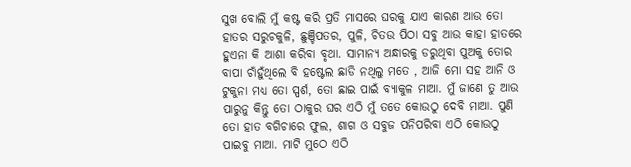ସୁଖ ବୋଲି ମୁଁ କଷ୍ଟ କରି ପ୍ରତି ମାସରେ ଘରକୁ ଯାଏ କାରଣ ଆଉ ତୋ ହାତର ସରୁଚକୁଳି, ଛୁଞ୍ଚିପତର, ପୁଳି, ଚିତଉ ପିଠା ସବୁ ଆଉ କାହା ହାତରେ ହୁଏନା କି ଆଶା କରିବା ବୃଥା. ସାମାନ୍ୟ ଅନ୍ଧାରକୁ ଡରୁଥିବା ପୁଅକୁ ତୋର ବାପା ଚାଁହୁଁଥିଲେ ବି ହଷ୍ଟେଲ ଛାଡି ନଥିଲୁ ମତେ , ଆଜି ମୋ ସହ ଆନି ଓ ଟୁକୁନା ମଧ୍ୟ ତୋ ସ୍ପର୍ଶ, ତୋ ଛାଇ ପାଇଁ ବ୍ୟାକୁଳ ମାଆ. ମୁଁ ଜାଣେ ତୁ ଆଉ ପାରୁନୁ କିନ୍ତୁ ତୋ ଠାକୁର ଘର ଏଠି ମୁଁ ତତେ କୋଉଠୁ ଦେବି ମାଆ. ପୁଣି ତୋ ହାତ ବଗିଚାରେ ଫୁଲ, ଶାଗ ଓ ସବୁଜ ପନିପରିବା ଏଠି କୋଉଠୁ ପାଇବୁ ମାଆ. ମାଟି ମୁଠେ ଏଠି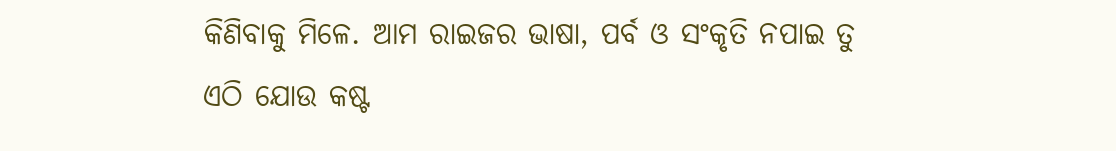କିଣିବାକୁ ମିଳେ. ଆମ ରାଇଜର ଭାଷା, ପର୍ବ ଓ ସଂକୃତି ନପାଇ ତୁ ଏଠି ଯୋଉ କଷ୍ଟ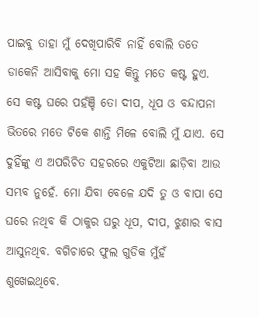ପାଇବୁ ତାହା ମୁଁ ଦେଖିପାରିବି ନାହିଁ ବୋଲି ତତେ ଡାକେନି ଆସିବାକୁ ମୋ ସହ କିନ୍ତୁ ମତେ କଷ୍ଟ ହୁଏ. ସେ କଷ୍ଟ ଘରେ ପହଁଞ୍ଚି ତୋ ଦୀପ, ଧୂପ ଓ ବନ୍ଦାପନା ଭିତରେ ମତେ ଟିକେ ଶାନ୍ତି ମିଳେ ବୋଲି ମୁଁ ଯାଏ. ସେ ଦୁହିଁଙ୍କୁ ଏ ଅପରିଚିତ ସହରରେ ଏକୁଟିଆ ଛାଡ଼ିବା ଆଉ ସମ୍ଭବ ନୁହେଁ. ମୋ ଯିବା ବେଳେ ଯଦି ତୁ ଓ ବାପା ସେ ଘରେ ନଥିବ କି ଠାକୁର ଘରୁ ଧୂପ, ଦୀପ, ଝୁଣାର ବାସ ଆସୁନଥିବ. ବଗିଚାରେ ଫୁଲ ଗୁଡିକ ମୁଁହଁ ଶୁଖେଇଥିବେ.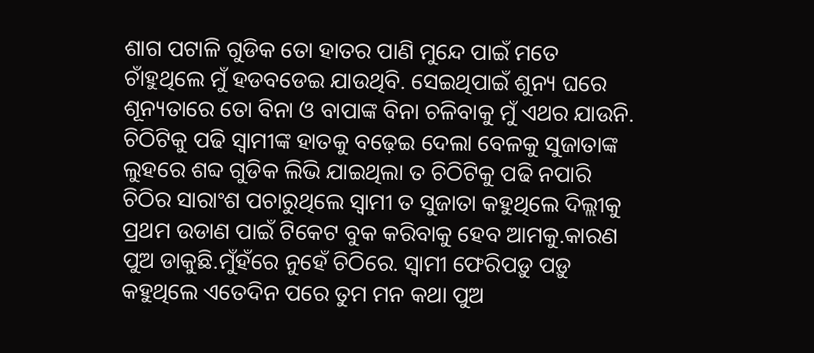ଶାଗ ପଟାଳି ଗୁଡିକ ତୋ ହାତର ପାଣି ମୁନ୍ଦେ ପାଇଁ ମତେ ଚାଁହୁଥିଲେ ମୁଁ ହଡବଡେଇ ଯାଉଥିବି. ସେଇଥିପାଇଁ ଶୁନ୍ୟ ଘରେ ଶୂନ୍ୟତାରେ ତୋ ବିନା ଓ ବାପାଙ୍କ ବିନା ଚଳିବାକୁ ମୁଁ ଏଥର ଯାଉନି. ଚିଠିଟିକୁ ପଢି ସ୍ୱାମୀଙ୍କ ହାତକୁ ବଢ଼େଇ ଦେଲା ବେଳକୁ ସୁଜାତାଙ୍କ ଲୁହରେ ଶବ୍ଦ ଗୁଡିକ ଲିଭି ଯାଇଥିଲା ତ ଚିଠିଟିକୁ ପଢି ନପାରି ଚିଠିର ସାରାଂଶ ପଚାରୁଥିଲେ ସ୍ୱାମୀ ତ ସୁଜାତା କହୁଥିଲେ ଦିଲ୍ଲୀକୁ ପ୍ରଥମ ଉଡାଣ ପାଇଁ ଟିକେଟ ବୁକ କରିବାକୁ ହେବ ଆମକୁ.କାରଣ ପୁଅ ଡାକୁଛି.ମୁଁହଁରେ ନୁହେଁ ଚିଠିରେ. ସ୍ୱାମୀ ଫେରିପଡ଼ୁ ପଡ଼ୁ କହୁଥିଲେ ଏତେଦିନ ପରେ ତୁମ ମନ କଥା ପୁଅ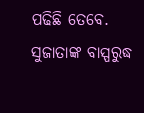ପଢିଛି ତେବେ. ସୁଜାତାଙ୍କ ବାସ୍ପରୁଦ୍ଧ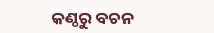କଣ୍ଠରୁ ବଚନ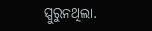ସ୍ପୁରୁନଥିଲା.